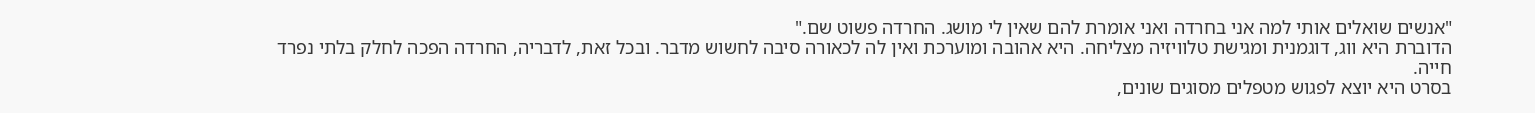"אנשים שואלים אותי למה אני בחרדה ואני אומרת להם שאין לי מושג. החרדה פשוט שם."
הדוברת היא ווג, דוגמנית ומגישת טלוויזיה מצליחה. היא אהובה ומוערכת ואין לה לכאורה סיבה לחשוש מדבר. ובכל זאת, לדבריה, החרדה הפכה לחלק בלתי נפרד חייה.
בסרט היא יוצא לפגוש מטפלים מסוגים שונים,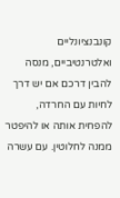קונבנציונליים ואלטרנטיביים, מנסה להבין דרכם אם יש דרך לחיות עם החרדה, להפחית אותה או להיפטר ממנה לחלוטין. עם עשרה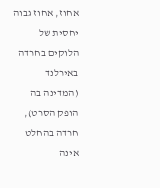אחוז, אחוז גבוה יחסית של הלוקים בחרדה באירלנד (המדינה בה הופק הסרט), חרדה בהחלט אינה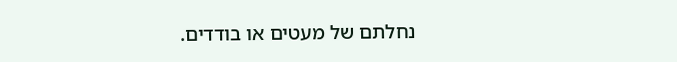נחלתם של מעטים או בודדים.